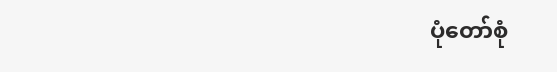ပုံတော်စုံ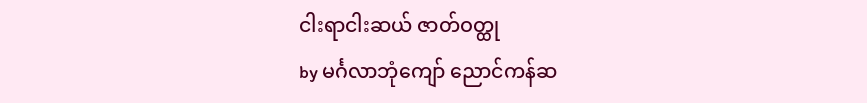ငါးရာငါးဆယ် ဇာတ်ဝတ္ထု
by မင်္ဂလာဘုံကျော် ညောင်ကန်ဆ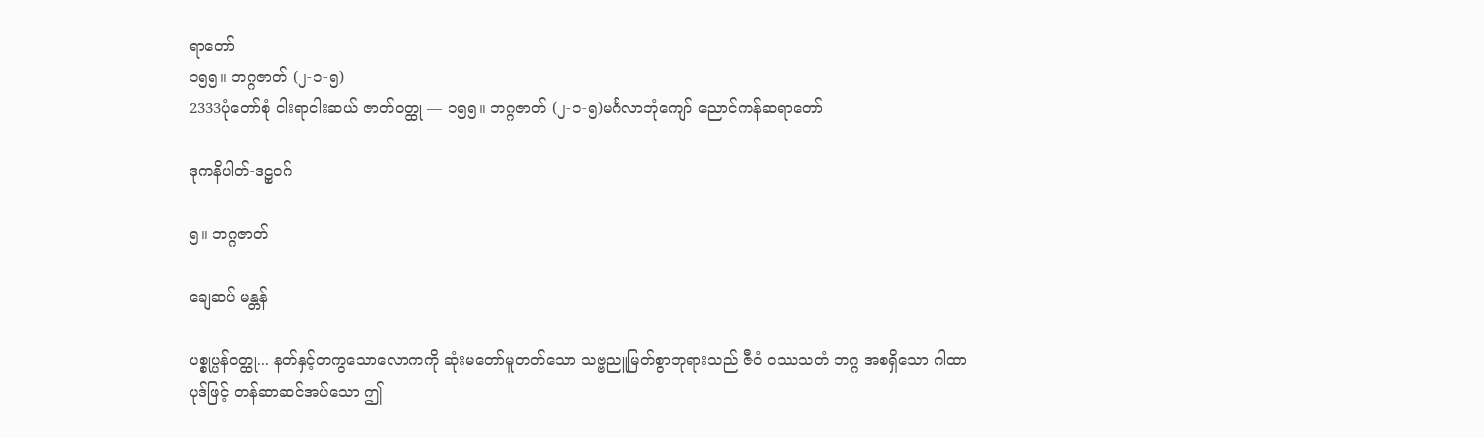ရာတော်
၁၅၅။ ဘဂ္ဂဇာတ် (၂-၁-၅)
2333ပုံတော်စုံ ငါးရာငါးဆယ် ဇာတ်ဝတ္ထု — ၁၅၅။ ဘဂ္ဂဇာတ် (၂-၁-၅)မင်္ဂလာဘုံကျော် ညောင်ကန်ဆရာတော်

ဒုကနိပါတ်-ဒဠှဝဂ်

၅။ ဘဂ္ဂဇာတ်

ချေဆပ် မန္တန်

ပစ္စုပ္ပန်ဝတ္ထု... နတ်နှင့်တကွသောလောကကို ဆုံးမတော်မူတတ်သော သဗ္ဗညူမြတ်စွာဘုရားသည် ဇီဝံ ဝဿသတံ ဘဂ္ဂ အစရှိသော ဂါထာပုဒ်ဖြင့် တန်ဆာဆင်အပ်သော ဤ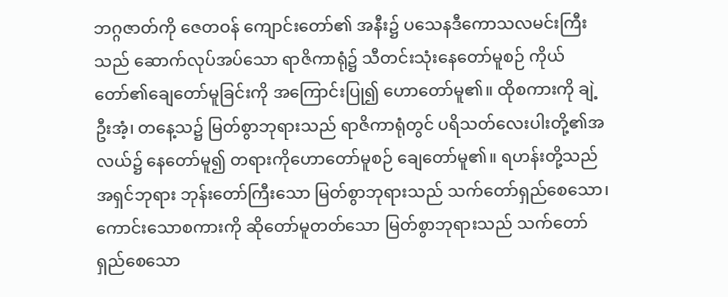ဘဂ္ဂဇာတ်ကို ဇေတဝန် ကျောင်းတော်၏ အနီး၌ ပသေနဒီကောသလမင်းကြီးသည် ဆောက်လုပ်အပ်သော ရာဇိကာရုံ၌ သီတင်းသုံးနေတော်မူစဉ် ကိုယ်တော်၏ချေတော်မူခြင်းကို အကြောင်းပြု၍ ဟောတော်မူ၏။ ထိုစကားကို ချဲ့ဦးအံ့၊ တနေ့သ၌ မြတ်စွာဘုရားသည် ရာဇိကာရုံတွင် ပရိသတ်လေးပါးတို့၏အလယ်၌ နေတော်မူ၍ တရားကိုဟောတော်မူစဉ် ချေတော်မူ၏။ ရဟန်းတို့သည် အရှင်ဘုရား ဘုန်းတော်ကြီးသော မြတ်စွာဘုရားသည် သက်တော်ရှည်စေသော၊ ကောင်းသောစကားကို ဆိုတော်မူတတ်သော မြတ်စွာဘုရားသည် သက်တော်ရှည်စေသော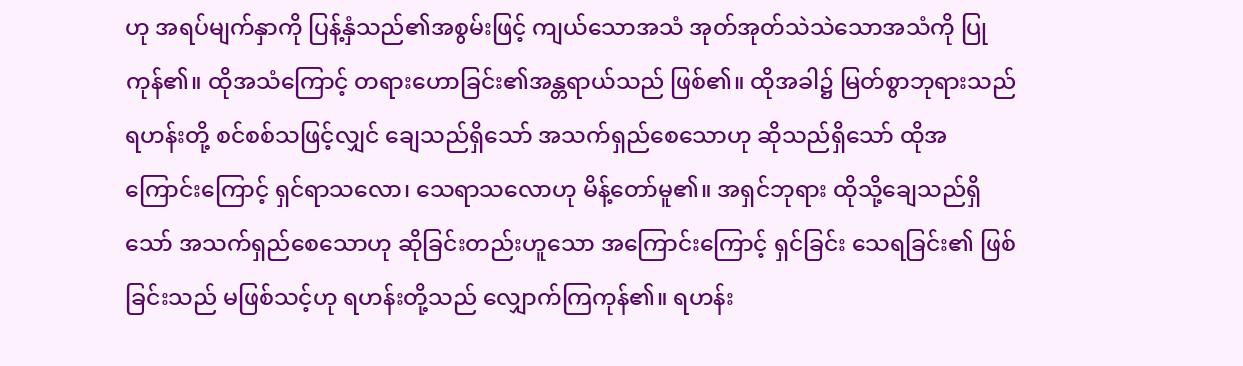ဟု အရပ်မျက်နှာကို ပြန့်နှံသည်၏အစွမ်းဖြင့် ကျယ်သောအသံ အုတ်အုတ်သဲသဲသောအသံကို ပြုကုန်၏။ ထိုအသံကြောင့် တရားဟောခြင်း၏အန္တရာယ်သည် ဖြစ်၏။ ထိုအခါ၌ မြတ်စွာဘုရားသည် ရဟန်းတို့ စင်စစ်သဖြင့်လျှင် ချေသည်ရှိသော် အသက်ရှည်စေသောဟု ဆိုသည်ရှိသော် ထိုအကြောင်းကြောင့် ရှင်ရာသလော၊ သေရာသလောဟု မိန့်တော်မူ၏။ အရှင်ဘုရား ထိုသို့ချေသည်ရှိသော် အသက်ရှည်စေသောဟု ဆိုခြင်းတည်းဟူသော အကြောင်းကြောင့် ရှင်ခြင်း သေရခြင်း၏ ဖြစ်ခြင်းသည် မဖြစ်သင့်ဟု ရဟန်းတို့သည် လျှောက်ကြကုန်၏။ ရဟန်း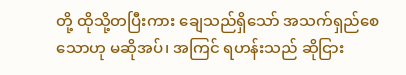တို့ ထိုသို့တပြီးကား ချေသည်ရှိသော် အသက်ရှည်စေသောဟု မဆိုအပ်၊ အကြင် ရဟန်းသည် ဆိုငြား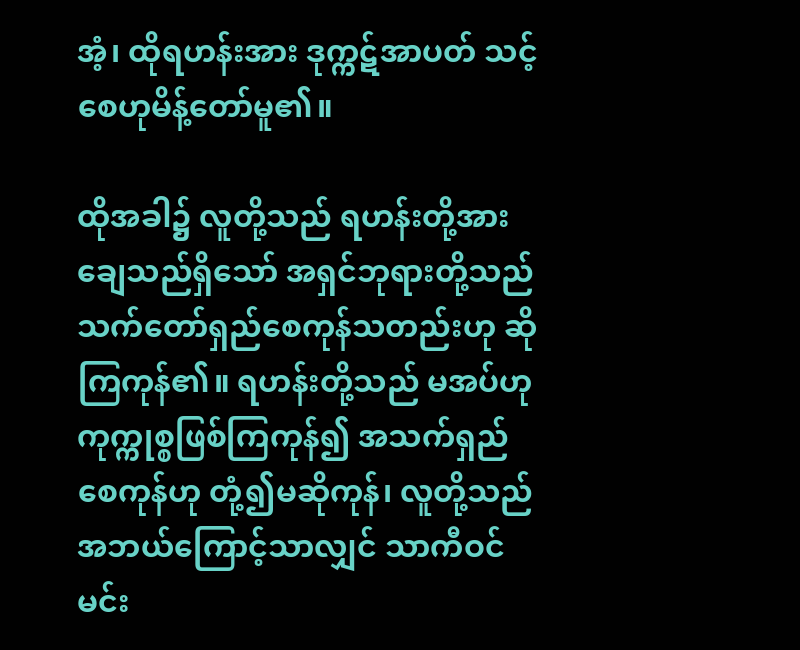အံ့၊ ထိုရဟန်းအား ဒုက္ကဋ်အာပတ် သင့်စေဟုမိန့်တော်မူ၏။

ထိုအခါ၌ လူတို့သည် ရဟန်းတို့အား ချေသည်ရှိသော် အရှင်ဘုရားတို့သည် သက်တော်ရှည်စေကုန်သတည်းဟု ဆိုကြကုန်၏။ ရဟန်းတို့သည် မအပ်ဟု ကုက္ကုစ္စဖြစ်ကြကုန်၍ အသက်ရှည်စေကုန်ဟု တုံ့၍မဆိုကုန်၊ လူတို့သည် အဘယ်ကြောင့်သာလျှင် သာကီဝင်မင်း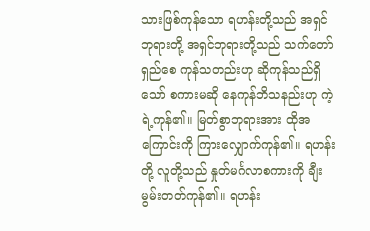သားဖြစ်ကုန်သော ရဟန်းတို့သည် အရှင်ဘုရားတို့ အရှင်ဘုရားတို့သည် သက်တော်ရှည်စေ ကုန်သတည်းဟု ဆိုကုန်သည်ရှိသော် စကားမဆို နေကုန်ဘိသနည်းဟု ကဲ့ရဲ့ကုန်၏။ မြတ်စွာဘုရားအား ထိုအကြောင်းကို ကြားလျှောက်ကုန်၏။ ရဟန်းတို့ လူတို့သည် နှုတ်မင်္ဂလာစကားကို ချီးမွမ်းတတ်ကုန်၏။ ရဟန်း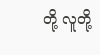တို့ လူတို့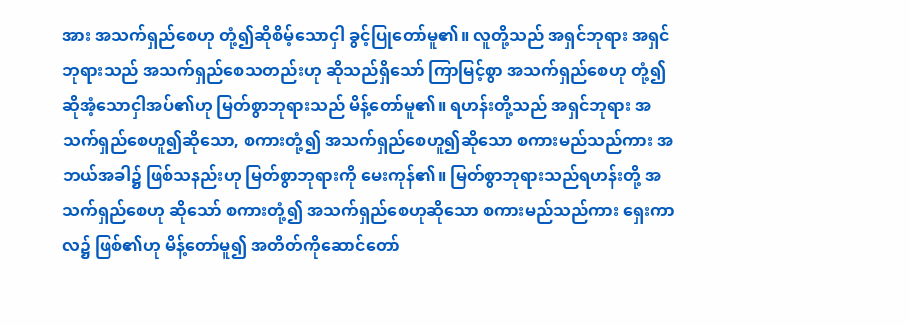အား အသက်ရှည်စေဟု တုံ့၍ဆိုစိမ့်သောငှါ ခွင့်ပြုတော်မူ၏။ လူတို့သည် အရှင်ဘုရား အရှင်ဘုရားသည် အသက်ရှည်စေသတည်းဟု ဆိုသည်ရှိသော် ကြာမြင့်စွာ အသက်ရှည်စေဟု တုံ့၍ဆိုအံ့သောငှါအပ်၏ဟု မြတ်စွာဘုရားသည် မိန့်တော်မူ၏။ ရဟန်းတို့သည် အရှင်ဘုရား အသက်ရှည်စေဟူ၍ဆိုသော, စကားတုံ့၍ အသက်ရှည်စေဟူ၍ဆိုသော စကားမည်သည်ကား အဘယ်အခါ၌ ဖြစ်သနည်းဟု မြတ်စွာဘုရားကို မေးကုန်၏။ မြတ်စွာဘုရားသည်ရဟန်းတို့ အသက်ရှည်စေဟု ဆိုသော် စကားတုံ့၍ အသက်ရှည်စေဟုဆိုသော စကားမည်သည်ကား ရှေးကာလ၌ ဖြစ်၏ဟု မိန့်တော်မူ၍ အတိတ်ကိုဆောင်တော်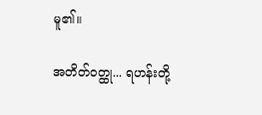မူ၏။

အတိတ်ဝတ္ထု... ရဟန်းတို့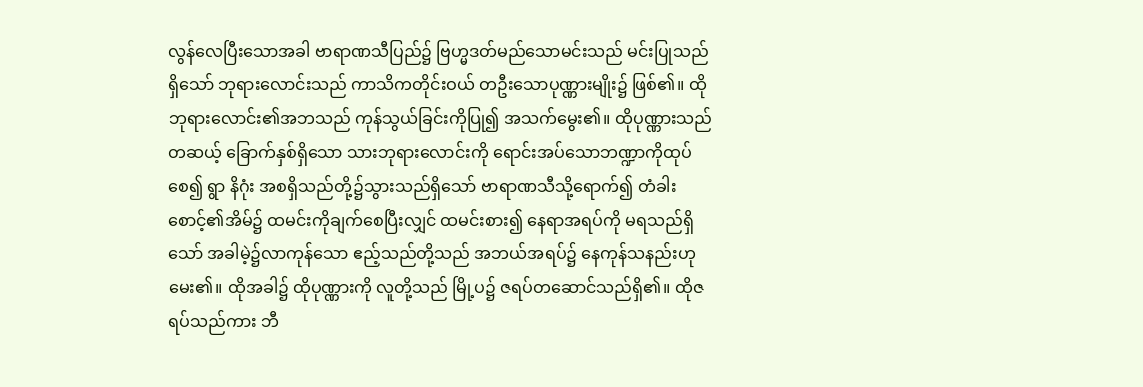လွန်လေပြီးသောအခါ ဗာရာဏသီပြည်၌ ဗြဟ္မဒတ်မည်သောမင်းသည် မင်းပြုသည်ရှိသော် ဘုရားလောင်းသည် ကာသိကတိုင်းဝယ် တဦးသောပုဏ္ဏားမျိုး၌ ဖြစ်၏။ ထိုဘုရားလောင်း၏အဘသည် ကုန်သွယ်ခြင်းကိုပြု၍ အသက်မွေး၏။ ထိုပုဏ္ဏားသည် တဆယ့် ခြောက်နှစ်ရှိသော သားဘုရားလောင်းကို ရောင်းအပ်သောဘဏ္ဍာကိုထုပ်စေ၍ ရွာ နိဂုံး အစရှိသည်တို့၌သွားသည်ရှိသော် ဗာရာဏသီသို့ရောက်၍ တံခါးစောင့်၏အိမ်၌ ထမင်းကိုချက်စေပြီးလျှင် ထမင်းစား၍ နေရာအရပ်ကို မရသည်ရှိသော် အခါမဲ့၌လာကုန်သော ဧည့်သည်တို့သည် အဘယ်အရပ်၌ နေကုန်သနည်းဟု မေး၏။ ထိုအခါ၌ ထိုပုဏ္ဏားကို လူတို့သည် မြို့ပ၌ ဇရပ်တဆောင်သည်ရှိ၏။ ထိုဇရပ်သည်ကား ဘီ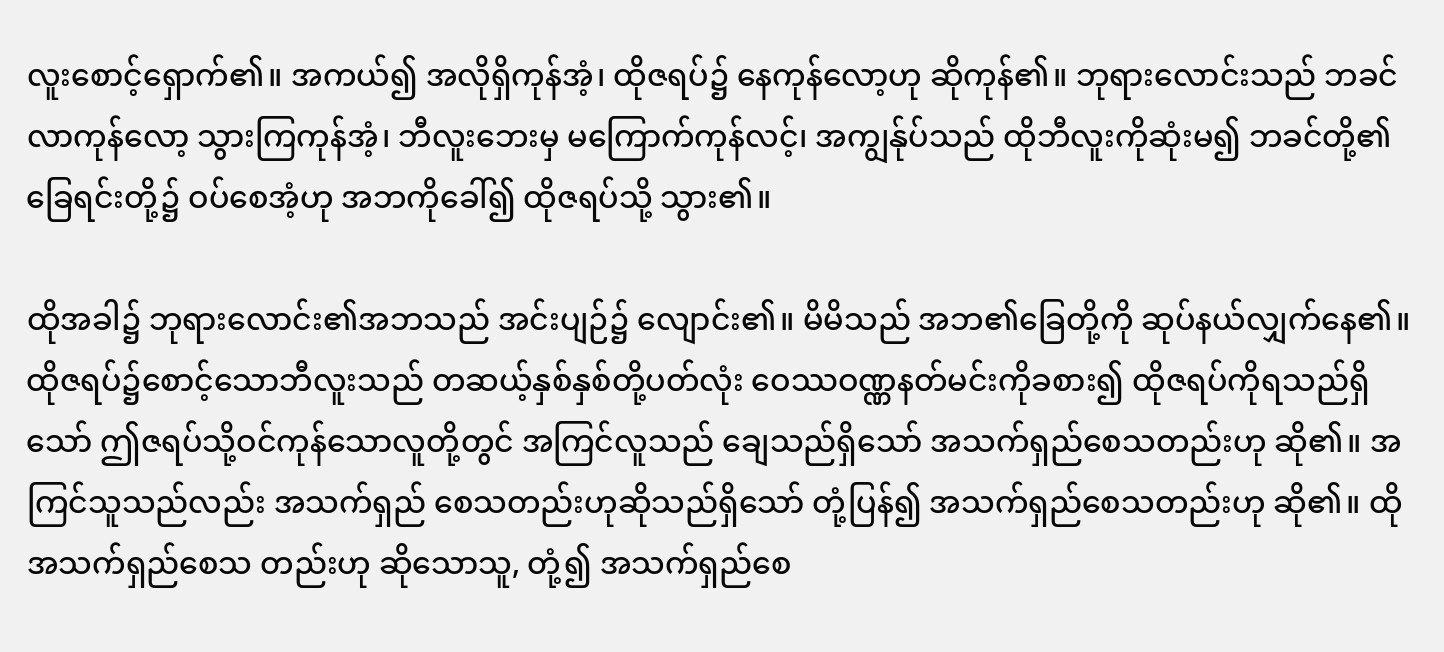လူးစောင့်ရှောက်၏။ အကယ်၍ အလိုရှိကုန်အံ့၊ ထိုဇရပ်၌ နေကုန်လော့ဟု ဆိုကုန်၏။ ဘုရားလောင်းသည် ဘခင် လာကုန်လော့ သွားကြကုန်အံ့၊ ဘီလူးဘေးမှ မကြောက်ကုန်လင့်၊ အကျွန်ုပ်သည် ထိုဘီလူးကိုဆုံးမ၍ ဘခင်တို့၏ ခြေရင်းတို့၌ ဝပ်စေအံ့ဟု အဘကိုခေါ်၍ ထိုဇရပ်သို့ သွား၏။

ထိုအခါ၌ ဘုရားလောင်း၏အဘသည် အင်းပျဉ်၌ လျောင်း၏။ မိမိသည် အဘ၏ခြေတို့ကို ဆုပ်နယ်လျှက်နေ၏။ ထိုဇရပ်၌စောင့်သောဘီလူးသည် တဆယ့်နှစ်နှစ်တို့ပတ်လုံး ဝေဿဝဏ္ဏနတ်မင်းကိုခစား၍ ထိုဇရပ်ကိုရသည်ရှိသော် ဤဇရပ်သို့ဝင်ကုန်သောလူတို့တွင် အကြင်လူသည် ချေသည်ရှိသော် အသက်ရှည်စေသတည်းဟု ဆို၏။ အကြင်သူသည်လည်း အသက်ရှည် စေသတည်းဟုဆိုသည်ရှိသော် တုံ့ပြန်၍ အသက်ရှည်စေသတည်းဟု ဆို၏။ ထိုအသက်ရှည်စေသ တည်းဟု ဆိုသောသူ, တုံ့၍ အသက်ရှည်စေ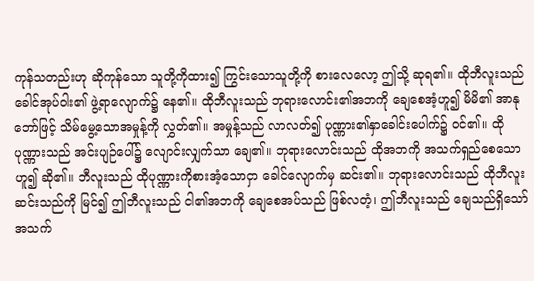ကုန်သတည်းဟု ဆိုကုန်သော သူတို့ကိုထား၍ ကြွင်းသောသူတို့ကို စားလေလော့ ဤသို့ ဆုရ၏။ ထိုဘီလူးသည် ခေါင်အုပ်ဝါး၏ ဖွဲ့ရာလျောက်၌ နေ၏။ ထိုဘီလူးသည် ဘုရားလောင်း၏အဘကို ချေစေအံ့ဟူ၍ မိမိ၏ အာနုဘော်ဖြင့် သိမ်မွေ့သောအမှုန့်ကို လွှတ်၏။ အမှုန့်သည် လာလတ်၍ ပုဏ္ဏား၏နှာခေါင်းပေါက်၌ ဝင်၏။ ထိုပုဏ္ဏားသည် အင်းပျဉ်ပေါ်၌ လျောင်းလျှက်သာ ချေ၏။ ဘုရားလောင်းသည် ထိုအဘကို အသက်ရှည်စေသောဟူ၍ ဆို၏။ ဘီလူးသည် ထိုပုဏ္ဏားကိုစားအံ့သောငှာ ခေါင်လျောက်မှ ဆင်း၏။ ဘုရားလောင်းသည် ထိုဘီလူးဆင်းသည်ကို မြင်၍ ဤဘီလူးသည် ငါ၏အဘကို ချေစေအပ်သည် ဖြစ်လတံ့၊ ဤဘီလူးသည် ချေသည်ရှိသော် အသက်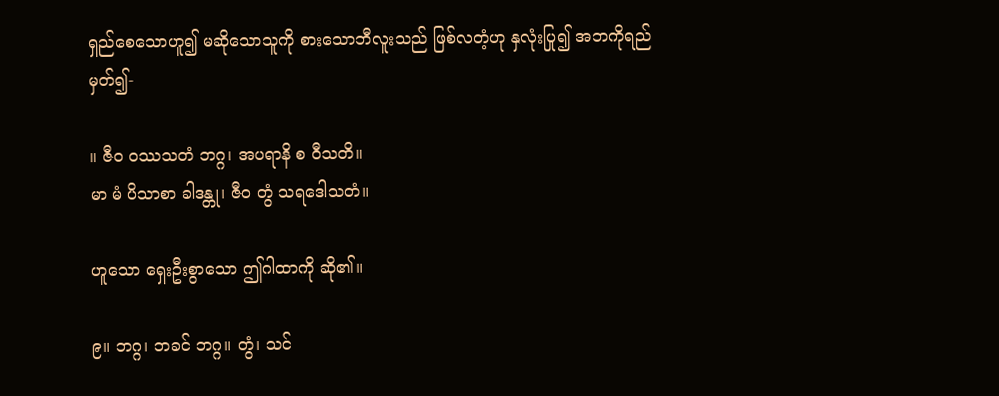ရှည်စေသောဟူ၍ မဆိုသောသူကို စားသောဘီလူးသည် ဖြစ်လတံ့ဟု နှလုံးပြု၍ အဘကိုရည်မှတ်၍-

။ ဇီဝ ဝဿသတံ ဘဂ္ဂ၊ အပရာနိ စ ဝီသတိ။
မာ မံ ပိသာစာ ခါဒန္တု၊ ဇီဝ တွံ သရဒေါသတံ။

ဟူသော ရှေးဦးစွာသော ဤဂါထာကို ဆို၏။

၉။ ဘဂ္ဂ၊ ဘခင် ဘဂ္ဂ။ တွံ၊ သင်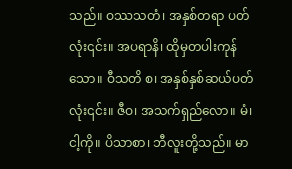သည်။ ဝဿသတံ၊ အနှစ်တရာ ပတ်လုံး၎င်း။ အပရာနိ၊ ထိုမှတပါးကုန်သော။ ဝီသတိ စ၊ အနှစ်နှစ်ဆယ်ပတ်လုံး၎င်း။ ဇီဝ၊ အသက်ရှည်လော။ မံ၊ ငါ့ကို။ ပိသာစာ၊ ဘီလူးတို့သည်။ မာ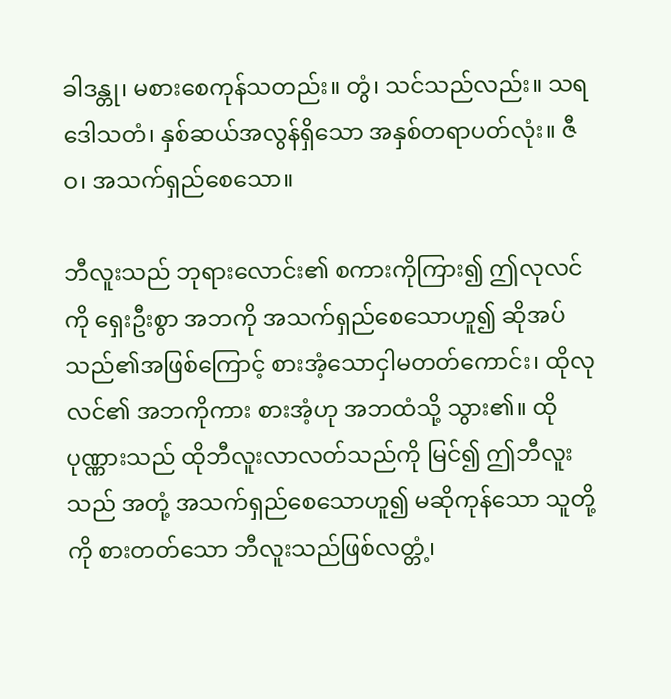ခါဒန္တု၊ မစားစေကုန်သတည်း။ တွံ၊ သင်သည်လည်း။ သရဒေါသတံ၊ နှစ်ဆယ်အလွန်ရှိသော အနှစ်တရာပတ်လုံး။ ဇီဝ၊ အသက်ရှည်စေသော။

ဘီလူးသည် ဘုရားလောင်း၏ စကားကိုကြား၍ ဤလုလင်ကို ရှေးဦးစွာ အဘကို အသက်ရှည်စေသောဟူ၍ ဆိုအပ်သည်၏အဖြစ်ကြောင့် စားအံ့သောငှါမတတ်ကောင်း၊ ထိုလုလင်၏ အဘကိုကား စားအံ့ဟု အဘထံသို့ သွား၏။ ထိုပုဏ္ဏားသည် ထိုဘီလူးလာလတ်သည်ကို မြင်၍ ဤဘီလူးသည် အတုံ့ အသက်ရှည်စေသောဟူ၍ မဆိုကုန်သော သူတို့ကို စားတတ်သော ဘီလူးသည်ဖြစ်လတ္တံ့၊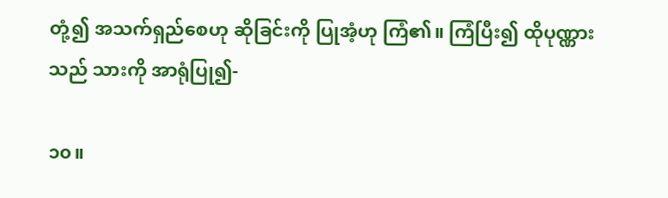တုံ့၍ အသက်ရှည်စေဟု ဆိုခြင်းကို ပြုအံ့ဟု ကြံ၏။ ကြံပြီး၍ ထိုပုဏ္ဏားသည် သားကို အာရုံပြု၍-

၁၀။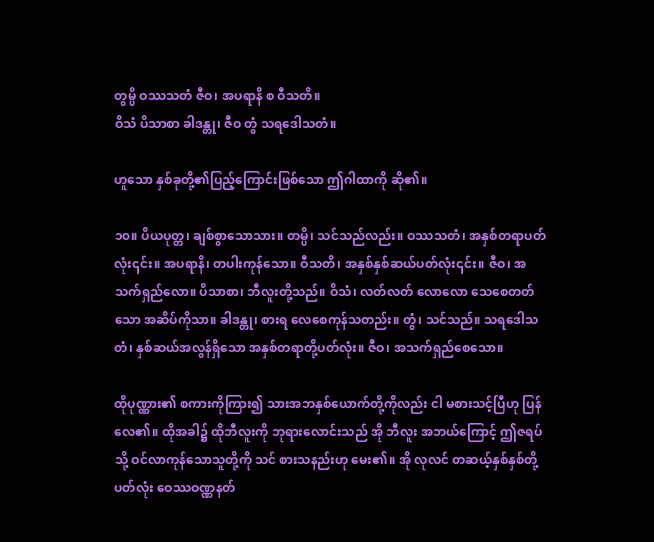တွမ္ပိ ဝဿသတံ ဇီဝ၊ အပရာနိ စ ဝီသတိ။
ဝိသံ ပိသာစာ ခါဒန္တု၊ ဇီဝ တွံ သရဒေါသတံ။

ဟူသော နှစ်ခုတို့၏ပြည့်ကြောင်းဖြစ်သော ဤဂါထာကို ဆို၏။

၁၀။ ပိယပုတ္တ၊ ချစ်စွာသောသား။ တမ္ပိ၊ သင်သည်လည်း။ ဝဿသတံ၊ အနှစ်တရာပတ်လုံး၎င်း။ အပရာနိ၊ တပါးကုန်သော။ ဝီသတိ၊ အနှစ်နှစ်ဆယ်ပတ်လုံး၎င်း။ ဇီဝ၊ အသက်ရှည်လော။ ပိသာစာ၊ ဘီလူးတို့သည်။ ဝိသံ၊ လတ်လတ် လောလော သေစေတတ်သော အဆိပ်ကိုသာ။ ခါဒန္တု၊ စားရ လေစေကုန်သတည်း။ တွံ၊ သင်သည်။ သရဒေါသတံ၊ နှစ်ဆယ်အလွန်ရှိသော အနှစ်တရာတို့ပတ်လုံး။ ဇီဝ၊ အသက်ရှည်စေသော။

ထိုပုဏ္ဏား၏ စကားကိုကြား၍ သားအဘနှစ်ယောက်တို့ကိုလည်း ငါ မစားသင့်ပြီဟု ပြန်လေ၏။ ထိုအခါ၌ ထိုဘီလူးကို ဘုရားလောင်းသည် အို ဘီလူး အဘယ်ကြောင့် ဤဇရပ်သို့ ဝင်လာကုန်သောသူတို့ကို သင် စားသနည်းဟု မေး၏။ အို လုလင် တဆယ့်နှစ်နှစ်တို့ပတ်လုံး ဝေဿဝဏ္ဏနတ်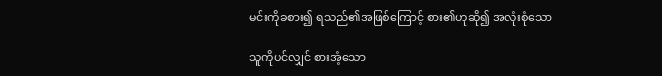မင်းကိုခစား၍ ရသည်၏အဖြစ်ကြောင့် စား၏ဟုဆို၍ အလုံးစုံသော

သူကိုပင်လျှင် စားအံ့သော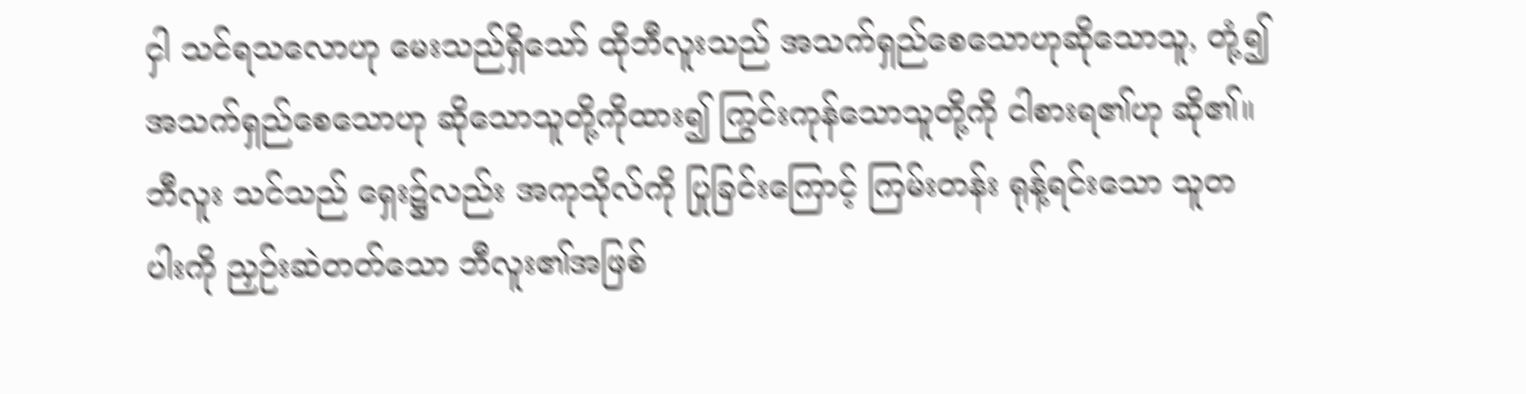ငှါ သင်ရသလောဟု မေးသည်ရှိသော် ထိုဘီလူးသည် အသက်ရှည်စေသောဟုဆိုသောသူ, တုံ့၍ အသက်ရှည်စေသောဟု ဆိုသောသူတို့ကိုထား၍ ကြွင်းကုန်သောသူတို့ကို ငါစားရ၏ဟု ဆို၏။ ဘီလူး သင်သည် ရှေး၌လည်း အကုသိုလ်ကို ပြုခြင်းကြောင့် ကြမ်းတန်း ရုန့်ရင်းသော သူတပါးကို ညှဉ်းဆဲတတ်သော ဘီလူး၏အဖြစ်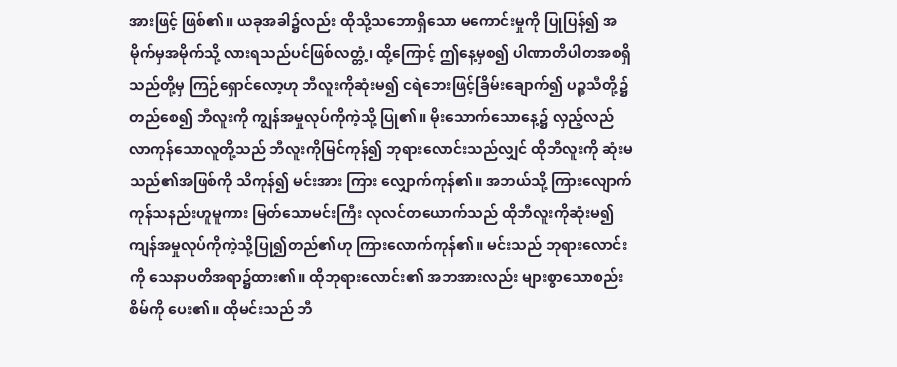အားဖြင့် ဖြစ်၏။ ယခုအခါ၌လည်း ထိုသို့သဘောရှိသော မကောင်းမှုကို ပြုပြန်၍ အမိုက်မှအမိုက်သို့ လားရသည်ပင်ဖြစ်လတ္တံ့၊ ထို့ကြောင့် ဤနေ့မှစ၍ ပါဏာတိပါတအစရှိသည်တို့မှ ကြဉ်ရှောင်လော့ဟု ဘီလူးကိုဆုံးမ၍ ငရဲဘေးဖြင့်ခြိမ်းချောက်၍ ပဉ္စသီတို့၌တည်စေ၍ ဘီလူးကို ကျွန်အမှုလုပ်ကိုကဲ့သို့ ပြု၏။ မိုးသောက်သောနေ့၌ လှည့်လည်လာကုန်သောလူတို့သည် ဘီလူးကိုမြင်ကုန်၍ ဘုရားလောင်းသည်လျှင် ထိုဘီလူးကို ဆုံးမသည်၏အဖြစ်ကို သိကုန်၍ မင်းအား ကြား လျှောက်ကုန်၏။ အဘယ်သို့ ကြားလျောက်ကုန်သနည်းဟူမူကား မြတ်သောမင်းကြီး လုလင်တယောက်သည် ထိုဘီလူးကိုဆုံးမ၍ ကျန်အမှုလုပ်ကိုကဲ့သို့ပြု၍တည်၏ဟု ကြားလောက်ကုန်၏။ မင်းသည် ဘုရားလောင်းကို သေနာပတိအရာ၌ထား၏။ ထိုဘုရားလောင်း၏ အဘအားလည်း များစွာသောစည်းစိမ်ကို ပေး၏။ ထိုမင်းသည် ဘီ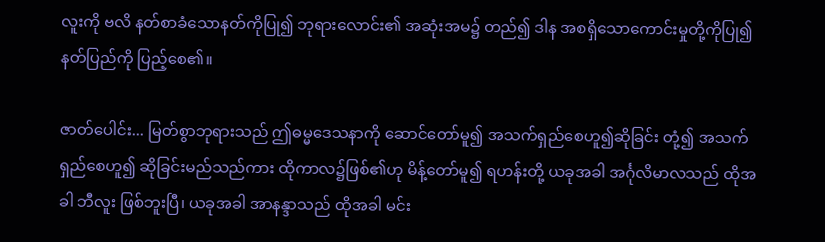လူးကို ဗလိ နတ်စာခံသောနတ်ကိုပြု၍ ဘုရားလောင်း၏ အဆုံးအမ၌ တည်၍ ဒါန အစရှိသောကောင်းမှုတို့ကိုပြု၍ နတ်ပြည်ကို ပြည့်စေ၏။

ဇာတ်ပေါင်း... မြတ်စွာဘုရားသည် ဤဓမ္မဒေသနာကို ဆောင်တော်မူ၍ အသက်ရှည်စေဟူ၍ဆိုခြင်း တုံ့၍ အသက်ရှည်စေဟူ၍ ဆိုခြင်းမည်သည်ကား ထိုကာလ၌ဖြစ်၏ဟု မိန့်တော်မူ၍ ရဟန်းတို့ ယခုအခါ အင်္ဂုလိမာလသည် ထိုအခါ ဘီလူး ဖြစ်ဘူးပြီ၊ ယခုအခါ အာနန္ဒာသည် ထိုအခါ မင်း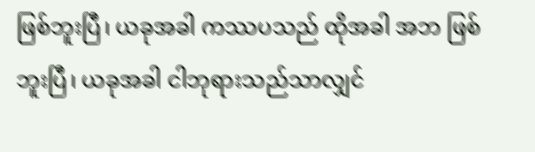ဖြစ်ဘူးပြီ၊ ယခုအခါ ကဿပသည် ထိုအခါ အဘ ဖြစ်ဘူးပြီ၊ ယခုအခါ ငါဘုရားသည်သာလျှင်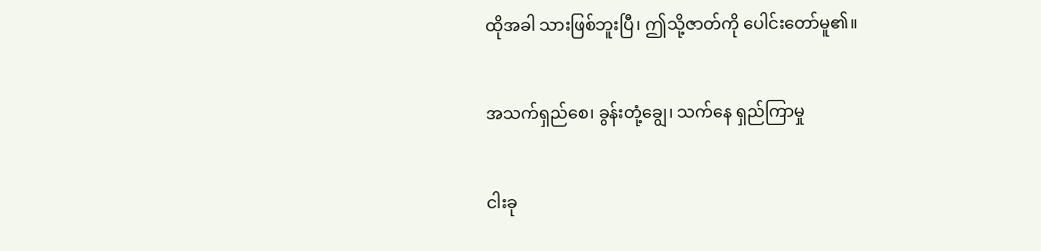ထိုအခါ သားဖြစ်ဘူးပြီ၊ ဤသို့ဇာတ်ကို ပေါင်းတော်မူ၏။

အသက်ရှည်စေ၊ ခွန်းတုံ့ချွေ၊ သက်နေ ရှည်ကြာမှု

ငါးခု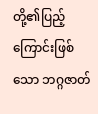တို့၏ပြည့်ကြောင်းဖြစ်သော ဘဂ္ဂဇာတ်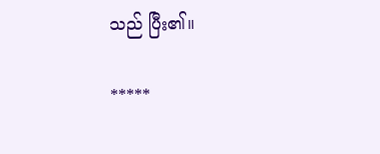သည် ပြီး၏။

*****